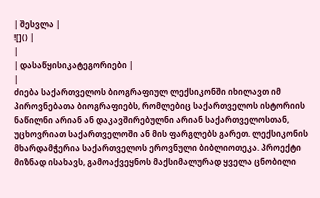| შესვლა |
![]() |
|
| დასაწყისიკატეგორიები |
|
ძიება საქართველოს ბიოგრაფიულ ლექსიკონში იხილავთ იმ პიროვნებათა ბიოგრაფიებს, რომლებიც საქართველოს ისტორიის ნაწილნი არიან ან დაკავშირებულნი არიან საქართველოსთან, უცხოვრიათ საქართველოში ან მის ფარგლებს გარეთ. ლექსიკონის მხარდამჭერია საქართველოს ეროვნული ბიბლიოთეკა. პროექტი მიზნად ისახავს, გამოაქვეყნოს მაქსიმალურად ყველა ცნობილი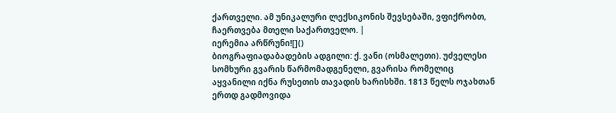ქართველი. ამ უნიკალური ლექსიკონის შევსებაში, ვფიქრობთ, ჩაერთვება მთელი საქართველო. |
იერემია არწრუნი![]()
ბიოგრაფიადაბადების ადგილი: ქ. ვანი (ოსმალეთი). უძველესი სომხური გვარის წარმომადგენელი, გვარისა რომელიც აყვანილი იქნა რუსეთის თავადის ხარისხში. 1813 წელს ოჯახთან ერთდ გადმოვიდა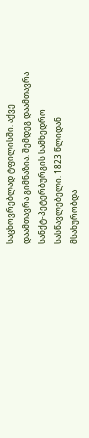საცხოვრებლად ტფილისში. აქვე დაამთავრა გიმნაზია. შემდეგ დაამთავრა სანქტ-პეტერბურგის სამხედრო სასწავლებელი. 1823 წლიდან მსახურობდა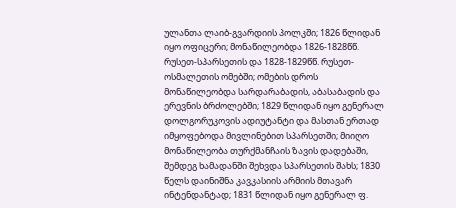ულანთა ლაიბ-გვარდიის პოლკში; 1826 წლიდან იყო ოფიცერი; მონაწილეობდა 1826-1828წწ. რუსეთ-სპარსეთის და 1828-1829წწ. რუსეთ-ოსმალეთის ომებში; ომების დროს მონაწილეობდა სარდარაბადის, აბასაბადის და ერევნის ბრძოლებში; 1829 წლიდან იყო გენერალ დოლგორუკოვის ადიუტანტი და მასთან ერთად იმყოფებოდა მივლინებით სპარსეთში; მიიღო მონაწილეობა თურქმანჩაის ზავის დადებაში, შემდეგ ხამადანში შეხვდა სპარსეთის შახს; 1830 წელს დაინიშნა კავკასიის არმიის მთავარ ინტენდანტად; 1831 წლიდან იყო გენერალ ფ.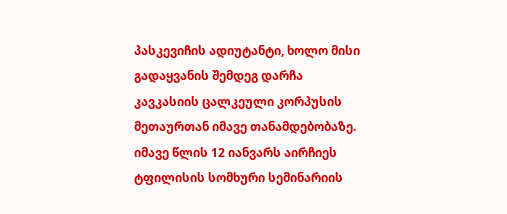პასკევიჩის ადიუტანტი, ხოლო მისი გადაყვანის შემდეგ დარჩა კავკასიის ცალკეული კორპუსის მეთაურთან იმავე თანამდებობაზე. იმავე წლის 12 იანვარს აირჩიეს ტფილისის სომხური სემინარიის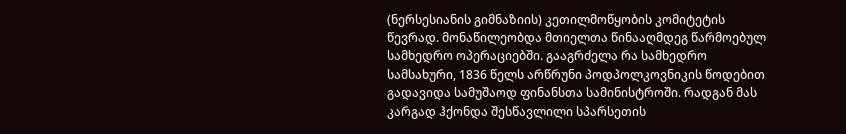(ნერსესიანის გიმნაზიის) კეთილმოწყობის კომიტეტის წევრად. მონაწილეობდა მთიელთა წინააღმდეგ წარმოებულ სამხედრო ოპერაციებში. გააგრძელა რა სამხედრო სამსახური, 1836 წელს არწრუნი პოდპოლკოვნიკის წოდებით გადავიდა სამუშაოდ ფინანსთა სამინისტროში. რადგან მას კარგად ჰქონდა შესწავლილი სპარსეთის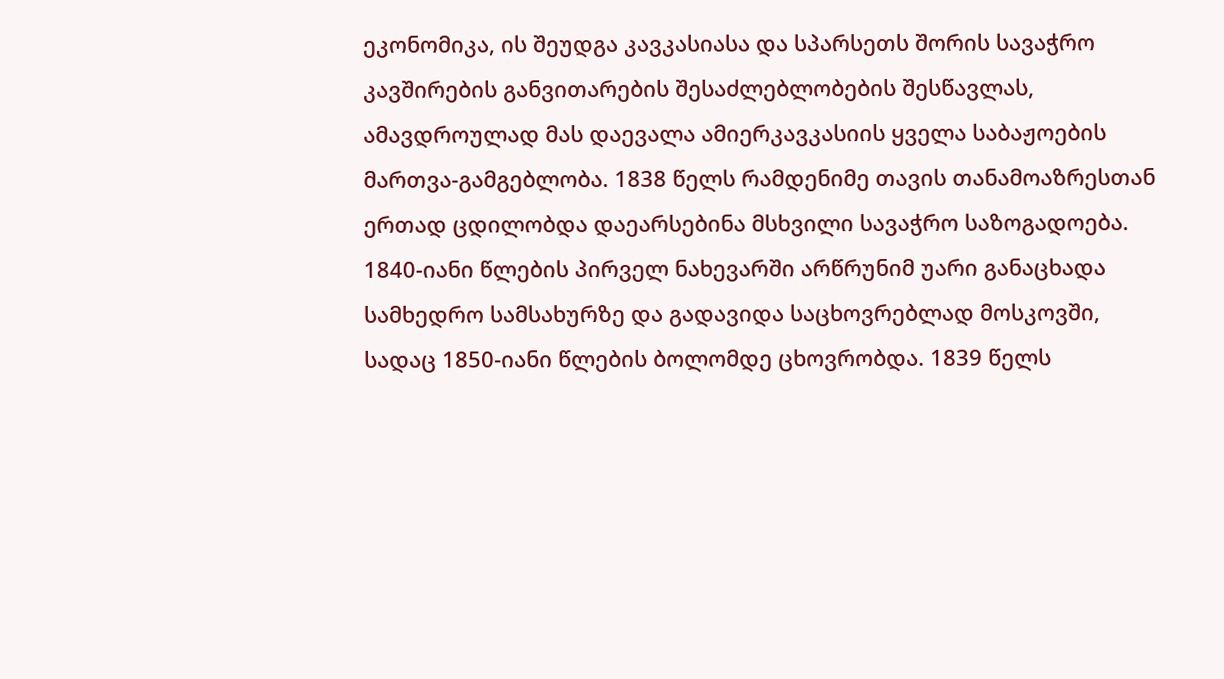ეკონომიკა, ის შეუდგა კავკასიასა და სპარსეთს შორის სავაჭრო კავშირების განვითარების შესაძლებლობების შესწავლას, ამავდროულად მას დაევალა ამიერკავკასიის ყველა საბაჟოების მართვა-გამგებლობა. 1838 წელს რამდენიმე თავის თანამოაზრესთან ერთად ცდილობდა დაეარსებინა მსხვილი სავაჭრო საზოგადოება. 1840-იანი წლების პირველ ნახევარში არწრუნიმ უარი განაცხადა სამხედრო სამსახურზე და გადავიდა საცხოვრებლად მოსკოვში, სადაც 1850-იანი წლების ბოლომდე ცხოვრობდა. 1839 წელს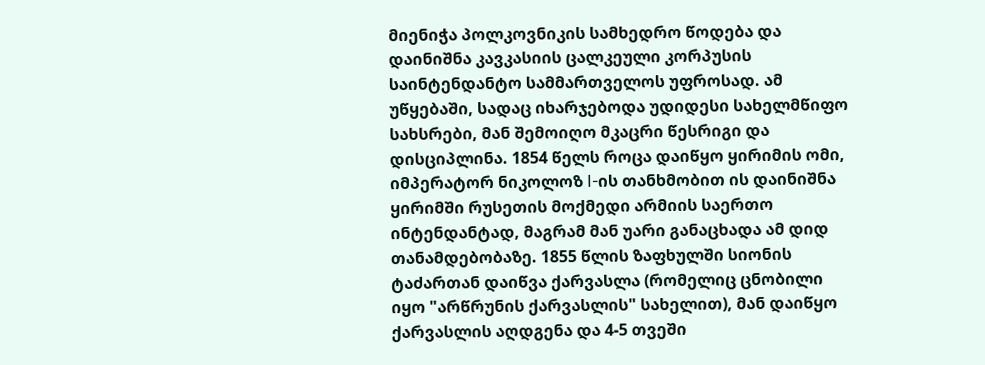მიენიჭა პოლკოვნიკის სამხედრო წოდება და დაინიშნა კავკასიის ცალკეული კორპუსის საინტენდანტო სამმართველოს უფროსად. ამ უწყებაში, სადაც იხარჯებოდა უდიდესი სახელმწიფო სახსრები, მან შემოიღო მკაცრი წესრიგი და დისციპლინა. 1854 წელს როცა დაიწყო ყირიმის ომი, იმპერატორ ნიკოლოზ I-ის თანხმობით ის დაინიშნა ყირიმში რუსეთის მოქმედი არმიის საერთო ინტენდანტად, მაგრამ მან უარი განაცხადა ამ დიდ თანამდებობაზე. 1855 წლის ზაფხულში სიონის ტაძართან დაიწვა ქარვასლა (რომელიც ცნობილი იყო "არწრუნის ქარვასლის" სახელით), მან დაიწყო ქარვასლის აღდგენა და 4-5 თვეში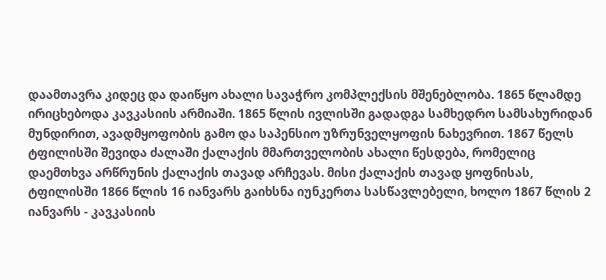დაამთავრა კიდეც და დაიწყო ახალი სავაჭრო კომპლექსის მშენებლობა. 1865 წლამდე ირიცხებოდა კავკასიის არმიაში. 1865 წლის ივლისში გადადგა სამხედრო სამსახურიდან მუნდირით, ავადმყოფობის გამო და საპენსიო უზრუნველყოფის ნახევრით. 1867 წელს ტფილისში შევიდა ძალაში ქალაქის მმართველობის ახალი წესდება, რომელიც დაემთხვა არწრუნის ქალაქის თავად არჩევას. მისი ქალაქის თავად ყოფნისას, ტფილისში 1866 წლის 16 იანვარს გაიხსნა იუნკერთა სასწავლებელი, ხოლო 1867 წლის 2 იანვარს - კავკასიის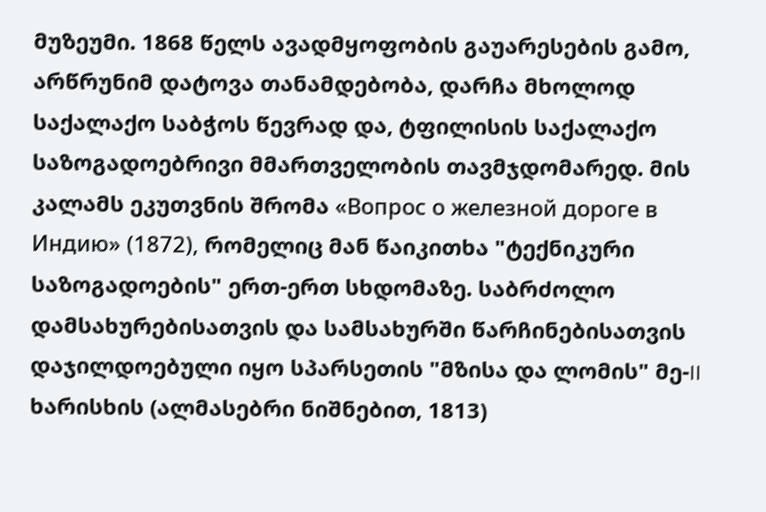მუზეუმი. 1868 წელს ავადმყოფობის გაუარესების გამო, არწრუნიმ დატოვა თანამდებობა, დარჩა მხოლოდ საქალაქო საბჭოს წევრად და, ტფილისის საქალაქო საზოგადოებრივი მმართველობის თავმჯდომარედ. მის კალამს ეკუთვნის შრომა «Вопрос о железной дороге в Индию» (1872), რომელიც მან წაიკითხა "ტექნიკური საზოგადოების" ერთ-ერთ სხდომაზე. საბრძოლო დამსახურებისათვის და სამსახურში წარჩინებისათვის დაჯილდოებული იყო სპარსეთის "მზისა და ლომის" მე-II ხარისხის (ალმასებრი ნიშნებით, 1813)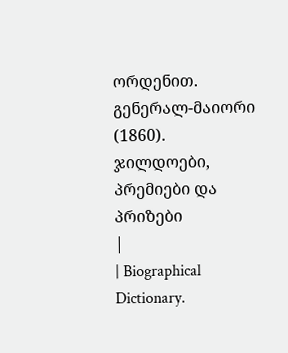ორდენით. გენერალ-მაიორი (1860). ჯილდოები, პრემიები და პრიზები
|
| Biographical Dictionary.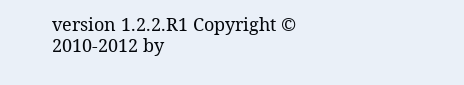version 1.2.2.R1 Copyright © 2010-2012 by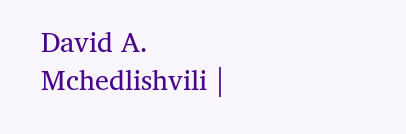David A. Mchedlishvili |